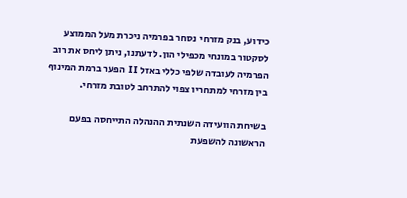כידוע, בנק מזרחי  נסחר בפרמיה ניכרת מעל הממוצע לסקטור במונחי מכפילי הון. לדעתנו, ניתן ליחס את רוב הפרמיה לעובדה שלפי כללי באזל II הפער ברמת המינוף בין מזרחי למתחריו צפוי להתרחב לטובת מזרחי.

בשיחת הוועידה השנתית ההנהלה התייחסה בפעם הראשונה להשפעת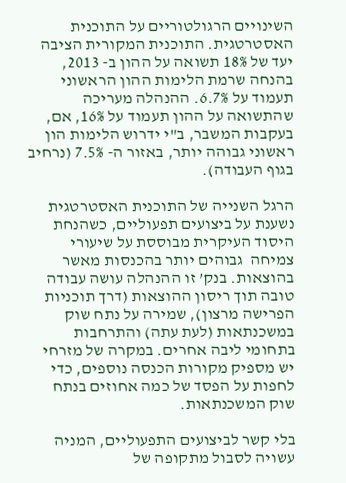השינויים הרגולטוריים על התוכנית האסטרטגית. התוכנית המקורית הציבה יעד של 18% תשואה על ההון ב- 2013, בהנחה שרמת הלימות ההון הראשוני תעמוד על 6.7%. ההנהלה מעריכה שהתשואה על ההון תעמוד על 16%, אם, בעקבות המשבר, ב"י ידרוש הלימות הון ראשוני גבוהה יותר, באזור ה- 7.5% (נרחיב בגוף העבודה).

הרגל השנייה של התוכנית האסטרטגית נשענת על ביצועים תפעוליים, כשהנחת היסוד העיקרית מבוססת על שיעורי צמיחה  גבוהים יותר בהכנסות מאשר בהוצאות. בנק’ זו ההנהלה עושה עבודה טובה תוך ריסון ההוצאות (דרך תוכניות הפרישה מרצון), שמירה על נתח שוק במשכנתאות (לעת עתה) והתרחבות בתחומי ליבה אחרים. במקרה של מזרחי יש מספיק מקורות הכנסה נוספים, כדי לחפות על הפסד של כמה אחוזים בנתח שוק המשכנתאות.

בלי קשר לביצועים התפעוליים, המניה עשויה לסבול מתקופה של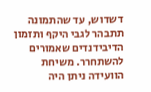דשדוש, עד שהתמונה תתבהר לגבי היקף ותזמון הדיבידנדים שאמורים להשתחרר. משיחת הוועידה ניתן היה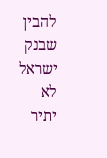להבין שבנק ישראל לא יתיר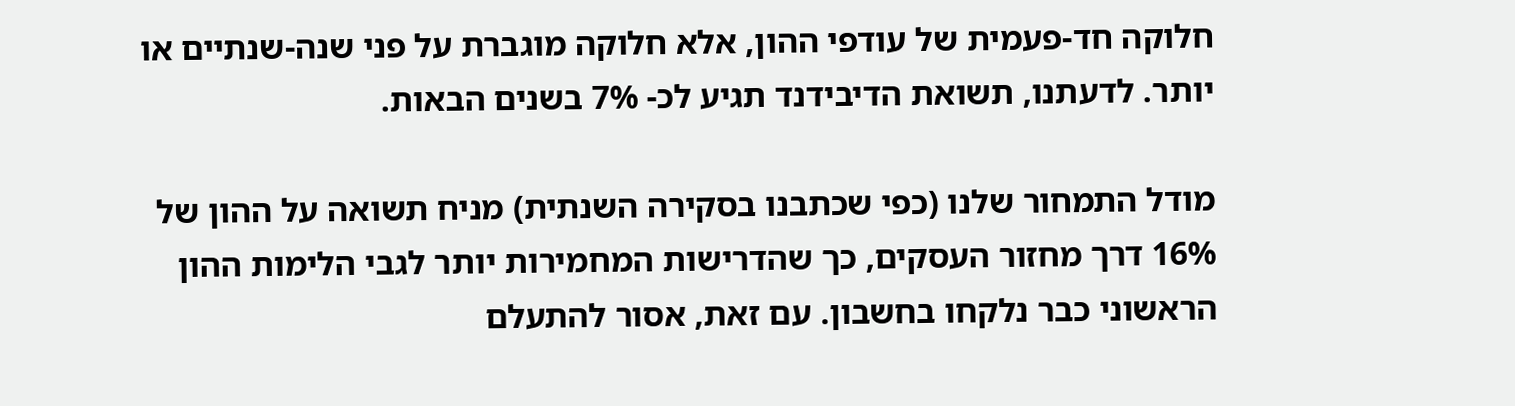חלוקה חד-פעמית של עודפי ההון, אלא חלוקה מוגברת על פני שנה-שנתיים או יותר. לדעתנו, תשואת הדיבידנד תגיע לכ- 7% בשנים הבאות.

מודל התמחור שלנו (כפי שכתבנו בסקירה השנתית) מניח תשואה על ההון של 16% דרך מחזור העסקים, כך שהדרישות המחמירות יותר לגבי הלימות ההון הראשוני כבר נלקחו בחשבון. עם זאת, אסור להתעלם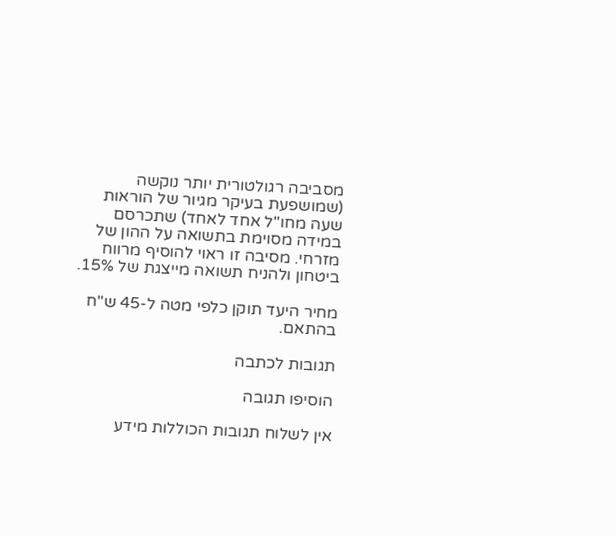מסביבה רגולטורית יותר נוקשה (שמושפעת בעיקר מגיור של הוראות שעה מחו"ל אחד לאחד) שתכרסם במידה מסוימת בתשואה על ההון של מזרחי. מסיבה זו ראוי להוסיף מרווח ביטחון ולהניח תשואה מייצגת של 15%.

מחיר היעד תוקן כלפי מטה ל-45 ש"ח בהתאם.

תגובות לכתבה

הוסיפו תגובה

אין לשלוח תגובות הכוללות מידע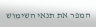המפר את תנאי השימוש